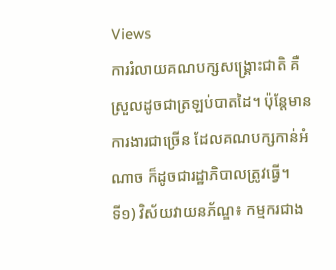Views
ការរំលាយគណបក្សសង្រ្គោះជាតិ គឺស្រួលដូចជាត្រឡប់បាតដៃ។ ប៉ុន្តែមានការងារជាច្រើន ដែលគណបក្សកាន់អំណាច ក៏ដូចជារដ្ឋាភិបាលត្រូវធ្វើ។
ទី១) វិស័យវាយនភ័ណ្ឌ៖ កម្មករជាង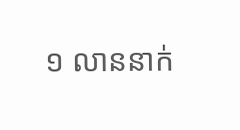១ លាននាក់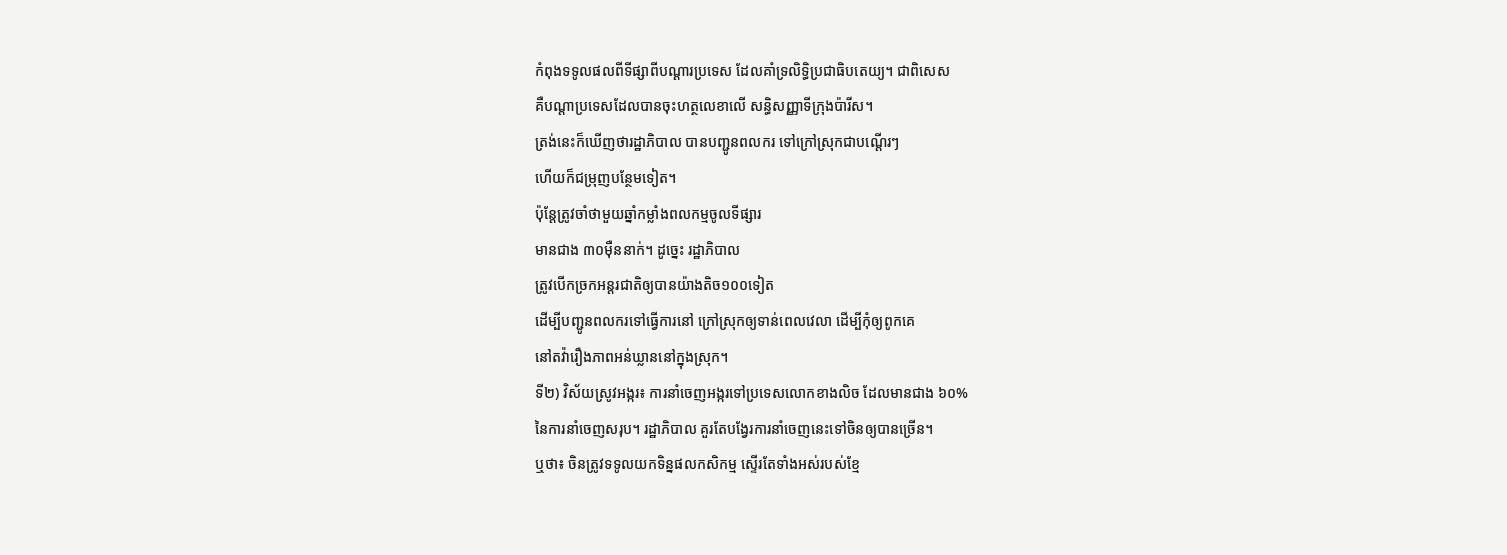កំពុងទទូលផលពីទីផ្សាពីបណ្តារប្រទេស ដែលគាំទ្រលិទ្ធិប្រជាធិបតេយ្យ។ ជាពិសេស
គឺបណ្តាប្រទេសដែលបានចុះហត្ថលេខាលើ សន្ធិសញ្ញាទីក្រុងប៉ារីស។
ត្រង់នេះក៏ឃើញថារដ្ឋាភិបាល បានបញ្ជូនពលករ ទៅក្រៅស្រុកជាបណ្តើរៗ
ហើយក៏ជម្រុញបន្ថែមទៀត។
ប៉ុន្តែត្រូវចាំថាមួយឆ្នាំកម្លាំងពលកម្មចូលទីផ្សារ
មានជាង ៣០ម៉ឺននាក់។ ដូច្នេះ រដ្ឋាភិបាល
ត្រូវបើកច្រកអន្តរជាតិឲ្យបានយ៉ាងតិច១០០ទៀត
ដើម្បីបញ្ជូនពលករទៅធ្វើការនៅ ក្រៅស្រុកឲ្យទាន់ពេលវេលា ដើម្បីកុំឲ្យពូកគេ
នៅតវ៉ារឿងភាពអន់ឃ្លាននៅក្នុងស្រុក។
ទី២) វិស័យស្រូវអង្ករ៖ ការនាំចេញអង្ករទៅប្រទេសលោកខាងលិច ដែលមានជាង ៦០%
នៃការនាំចេញសរុប។ រដ្ឋាភិបាល គួរតែបង្វែរការនាំចេញនេះទៅចិនឲ្យបានច្រើន។
ឬថា៖ ចិនត្រូវទទូលយកទិន្នផលកសិកម្ម ស្ទើរតែទាំងអស់របស់ខ្មែ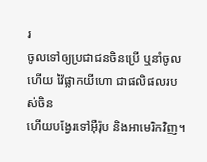រ
ចូលទៅឲ្យប្រជាជនចិនប្រើ ឬនាំចូលហើយ វ៉ៃផ្លាកយីហោ ជាផលិផលរបស់ចិន
ហើយបង្វែរទៅអ៊ឺរ៉ុប និងអាមេរិកវិញ។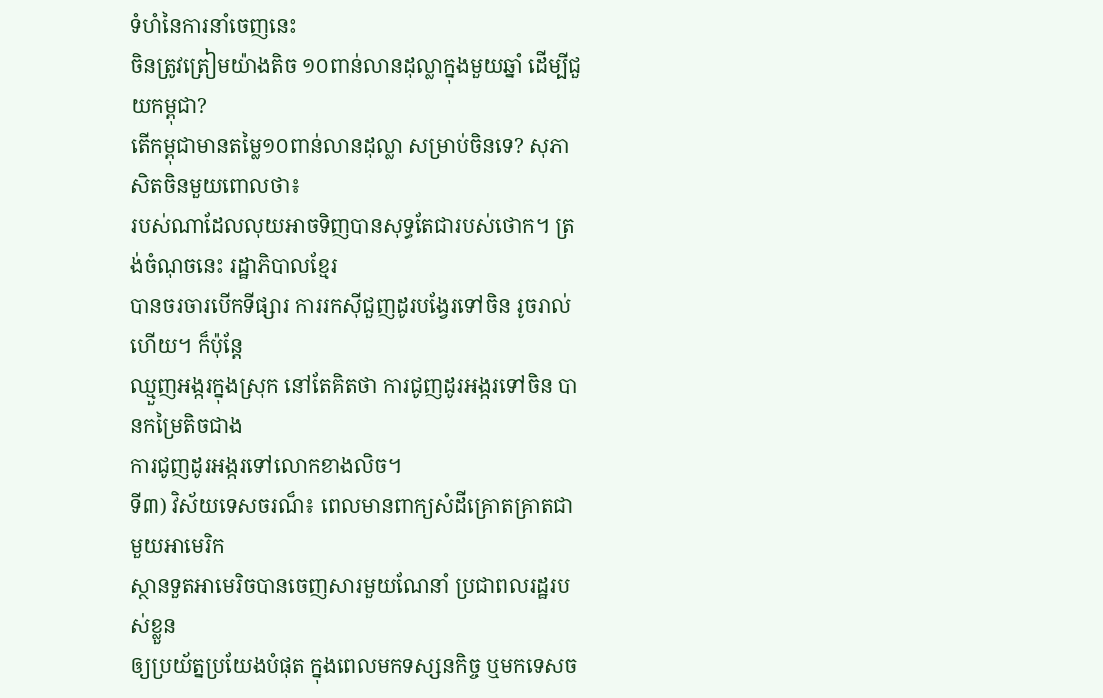ទំហំនៃការនាំចេញនេះ
ចិនត្រូវត្រៀមយ៉ាងតិច ១០ពាន់លានដុល្លាក្នុងមួយឆ្នាំ ដើម្បីជួយកម្ពុជា?
តើកម្ពុជាមានតម្លៃ១០ពាន់លានដុល្លា សម្រាប់ចិនទេ? សុភាសិតចិនមួយពោលថា៖
របស់ណាដែលលុយអាចទិញបានសុទ្ធតែជារបស់ថោក។ ត្រង់ចំណុចនេះ រដ្ឋាភិបាលខ្មែរ
បានចរចារបើកទីផ្សារ ការរកស៊ីជួញដូរបង្វែរទៅចិន រូចរាល់ហើយ។ ក៏ប៉ុន្តែ
ឈ្មួញអង្ករក្នុងស្រុក នៅតែគិតថា ការជូញដូរអង្ករទៅចិន បានកម្រៃតិចជាង
ការជូញដូរអង្ករទៅលោកខាងលិច។
ទី៣) វិស័យទេសចរណ៏៖ ពេលមានពាក្យសំដីគ្រោតគ្រាតជាមួយអាមេរិក
ស្ថានទួតអាមេរិចបានចេញសារមួយណែនាំ ប្រជាពលរដ្ឋរបស់ខ្លួន
ឲ្យប្រយ័ត្នប្រយែងបំផុត ក្នុងពេលមកទស្សនកិច្ច ឬមកទេសច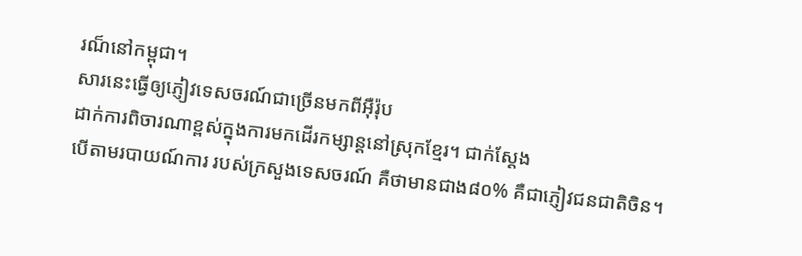រណ៏នៅកម្ពុជា។
សារនេះធ្វើឲ្យភ្ញៀវទេសចរណ៍ជាច្រើនមកពីអ៊ឺរ៉ុប
ដាក់ការពិចារណាខ្ពស់ក្នុងការមកដើរកម្សាន្តនៅស្រុកខ្មែរ។ ជាក់ស្តែង
បើតាមរបាយណ៍ការ របស់ក្រសួងទេសចរណ៍ គឺថាមានជាង៨០% គឺជាភ្ញៀវជនជាតិចិន។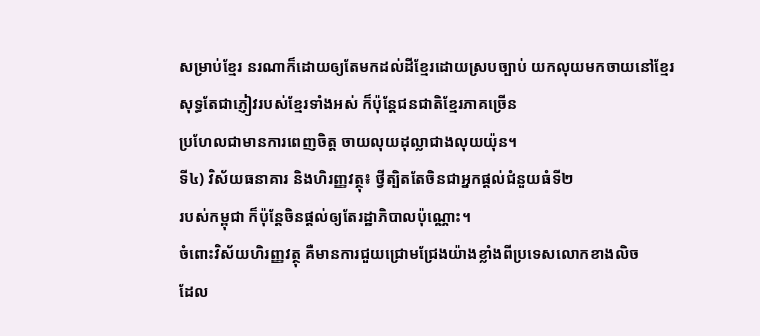សម្រាប់ខ្មែរ នរណាក៏ដោយឲ្យតែមកដល់ដីខ្មែរដោយស្របច្បាប់ យកលុយមកចាយនៅខ្មែរ
សុទ្ធតែជាភ្ញៀវរបស់ខ្មែរទាំងអស់ ក៏ប៉ុន្តែជនជាតិខ្មែរភាគច្រើន
ប្រហែលជាមានការពេញចិត្ត ចាយលុយដុល្លាជាងលុយយ៉ុន។
ទី៤) វិស័យធនាគារ និងហិរញ្ញវត្ថុ៖ ថ្វីត្បិតតែចិនជាអ្នកផ្តល់ជំនួយធំទី២
របស់កម្ពុជា ក៏ប៉ុន្តែចិនផ្តល់ឲ្យតែរដ្ឋាភិបាលប៉ុណ្ណោះ។
ចំពោះវិស័យហិរញ្ញវត្ថុ គឺមានការជួយជ្រោមជ្រែងយ៉ាងខ្លាំងពីប្រទេសលោកខាងលិច
ដែល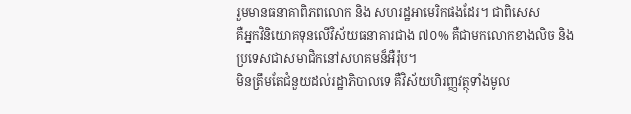រួមមានធនាគាពិភពលោក និង សហរដ្ឋអាមេរិកផងដែរ។ ជាពិសេស
គឺអ្នកវិនិយោគទុនលើវិស័យធនាគារជាង ៧០% គឺជាមកលោកខាងលិច និង
ប្រទេសជាសមាជិកនៅសហគមន៏អឺរ៉ុប។
មិនត្រឹមតែជំនួយដល់រដ្ឋាភិបាលទេ គឺវិស័យហិរញ្ញវត្ថុទាំងមូល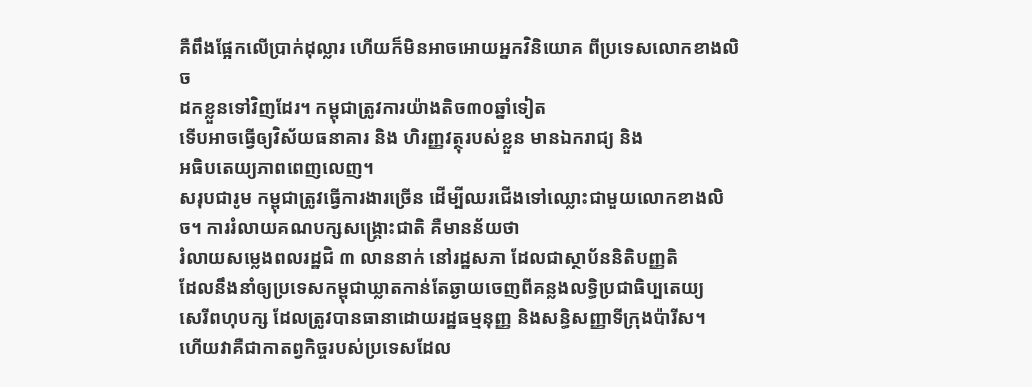គឺពឹងផ្អែកលើប្រាក់ដុល្លារ ហើយក៏មិនអាចអោយអ្នកវិនិយោគ ពីប្រទេសលោកខាងលិច
ដកខ្លួនទៅវិញដែរ។ កម្ពុជាត្រូវការយ៉ាងតិច៣០ឆ្នាំទៀត
ទើបអាចធ្វើឲ្យវិស័យធនាគារ និង ហិរញ្ញវត្ថុរបស់ខ្លួន មានឯករាជ្យ និង
អធិបតេយ្យភាពពេញលេញ។
សរុបជារូម កម្ពុជាត្រូវធ្វើការងារច្រើន ដើម្បីឈរជើងទៅឈ្លោះជាមួយលោកខាងលិច។ ការរំលាយគណបក្សសង្រ្គោះជាតិ គឺមានន័យថា
រំលាយសម្លេងពលរដ្ឋជិ ៣ លាននាក់ នៅរដ្ឋសភា ដែលជាស្ថាប័ននិតិបញ្ញតិ
ដែលនឹងនាំឲ្យប្រទេសកម្ពុជាឃ្លាតកាន់តែឆ្ងាយចេញពីគន្លងលទ្ធិប្រជាធិប្បតេយ្យ
សេរីពហុបក្ស ដែលត្រូវបានធានាដោយរដ្ឋធម្មនុញ្ញ និងសន្ធិសញ្ញាទីក្រុងប៉ារីស។
ហើយវាគឺជាកាតព្វកិច្ចរបស់ប្រទេសដែល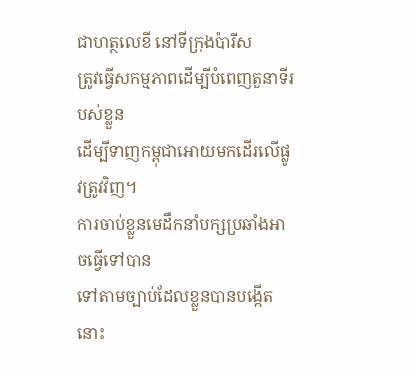ជាហត្ថលេខី នៅទីក្រុងប៉ារីស
ត្រូវធ្វើសកម្មភាពដើម្បីបំពេញតួនាទីរបស់ខ្លួន
ដើម្បីទាញកម្ពុជាអោយមកដើរលើផ្លូវត្រូវវិញ។
ការចាប់ខ្លួនមេដឹកនាំបក្សប្រឆាំងអាចធ្វើទៅបាន
ទៅតាមច្បាប់ដែលខ្លួនបានបង្កើតនោះ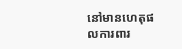នៅមានហេតុផលការពារ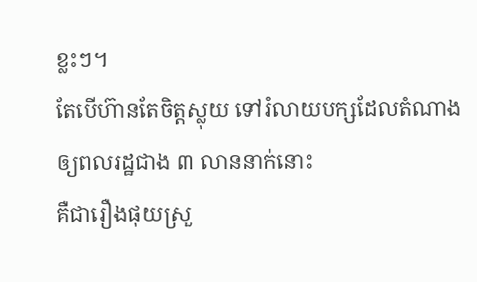ខ្លះៗ។
តែបើហ៊ានតែចិត្តស្លុយ ទៅរំលាយបក្សដែលតំណាងឲ្យពលរដ្ឋជាង ៣ លាននាក់នោះ
គឺជារឿងផុយស្រួ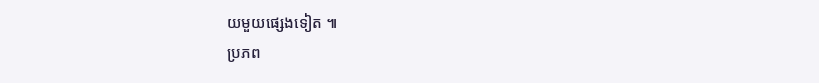យមួយផ្សេងទៀត ៕
ប្រភព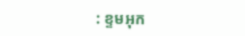: ខ្ទមអុក